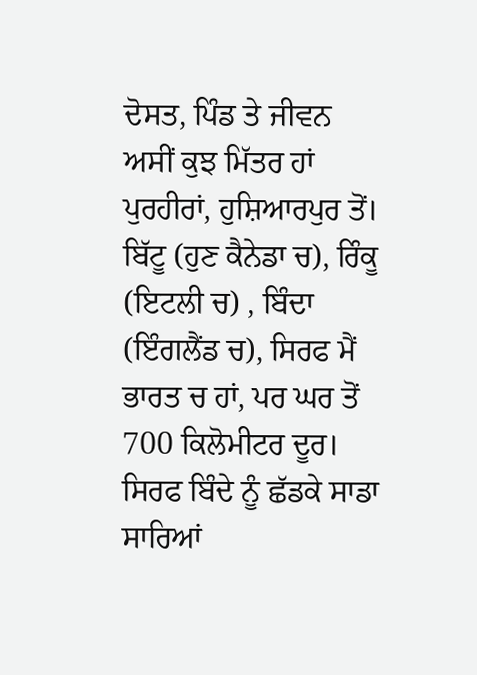ਦੋਸਤ, ਪਿੰਡ ਤੇ ਜੀਵਨ
ਅਸੀਂ ਕੁਝ ਮਿੱਤਰ ਹਾਂ ਪੁਰਹੀਰਾਂ, ਹੁਸ਼ਿਆਰਪੁਰ ਤੋਂ।
ਬਿੱਟੂ (ਹੁਣ ਕੈਨੇਡਾ ਚ), ਰਿੰਕੂ (ਇਟਲੀ ਚ) , ਬਿੰਦਾ (ਇੰਗਲੈਂਡ ਚ), ਸਿਰਫ ਮੈਂ ਭਾਰਤ ਚ ਹਾਂ, ਪਰ ਘਰ ਤੋਂ 700 ਕਿਲੋਮੀਟਰ ਦੂਰ।
ਸਿਰਫ ਬਿੰਦੇ ਨੂੰ ਛੱਡਕੇ ਸਾਡਾ ਸਾਰਿਆਂ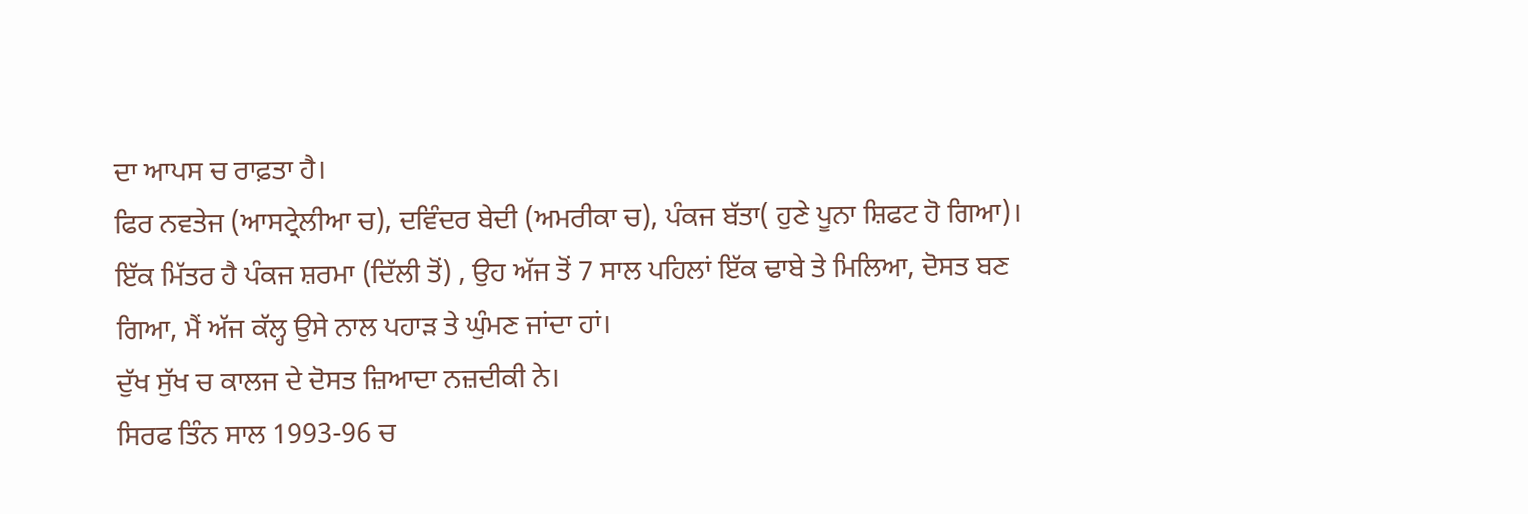ਦਾ ਆਪਸ ਚ ਰਾਫ਼ਤਾ ਹੈ।
ਫਿਰ ਨਵਤੇਜ (ਆਸਟ੍ਰੇਲੀਆ ਚ), ਦਵਿੰਦਰ ਬੇਦੀ (ਅਮਰੀਕਾ ਚ), ਪੰਕਜ ਬੱਤਾ( ਹੁਣੇ ਪੂਨਾ ਸ਼ਿਫਟ ਹੋ ਗਿਆ)।
ਇੱਕ ਮਿੱਤਰ ਹੈ ਪੰਕਜ ਸ਼ਰਮਾ (ਦਿੱਲੀ ਤੋਂ) , ਉਹ ਅੱਜ ਤੋਂ 7 ਸਾਲ ਪਹਿਲਾਂ ਇੱਕ ਢਾਬੇ ਤੇ ਮਿਲਿਆ, ਦੋਸਤ ਬਣ ਗਿਆ, ਮੈਂ ਅੱਜ ਕੱਲ੍ਹ ਉਸੇ ਨਾਲ ਪਹਾਡ਼ ਤੇ ਘੁੰਮਣ ਜਾਂਦਾ ਹਾਂ।
ਦੁੱਖ ਸੁੱਖ ਚ ਕਾਲਜ ਦੇ ਦੋਸਤ ਜ਼ਿਆਦਾ ਨਜ਼ਦੀਕੀ ਨੇ।
ਸਿਰਫ ਤਿੰਨ ਸਾਲ 1993-96 ਚ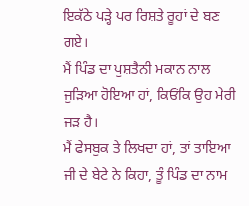ਇਕੱਠੇ ਪੜ੍ਹੇ ਪਰ ਰਿਸ਼ਤੇ ਰੂਹਾਂ ਦੇ ਬਣ ਗਏ।
ਮੈਂ ਪਿੰਡ ਦਾ ਪੁਸ਼ਤੈਨੀ ਮਕਾਨ ਨਾਲ ਜੁੜਿਆ ਹੋਇਆ ਹਾਂ, ਕਿਓਂਕਿ ਉਹ ਮੇਰੀ ਜਡ਼ ਹੈ।
ਮੈਂ ਫੇਸਬੁਕ ਤੇ ਲਿਖਦਾ ਹਾਂ, ਤਾਂ ਤਾਇਆ ਜੀ ਦੇ ਬੇਟੇ ਨੇ ਕਿਹਾ, ਤੂੰ ਪਿੰਡ ਦਾ ਨਾਮ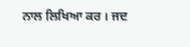ਨਾਲ ਲਿਖਿਆ ਕਰ । ਜਦ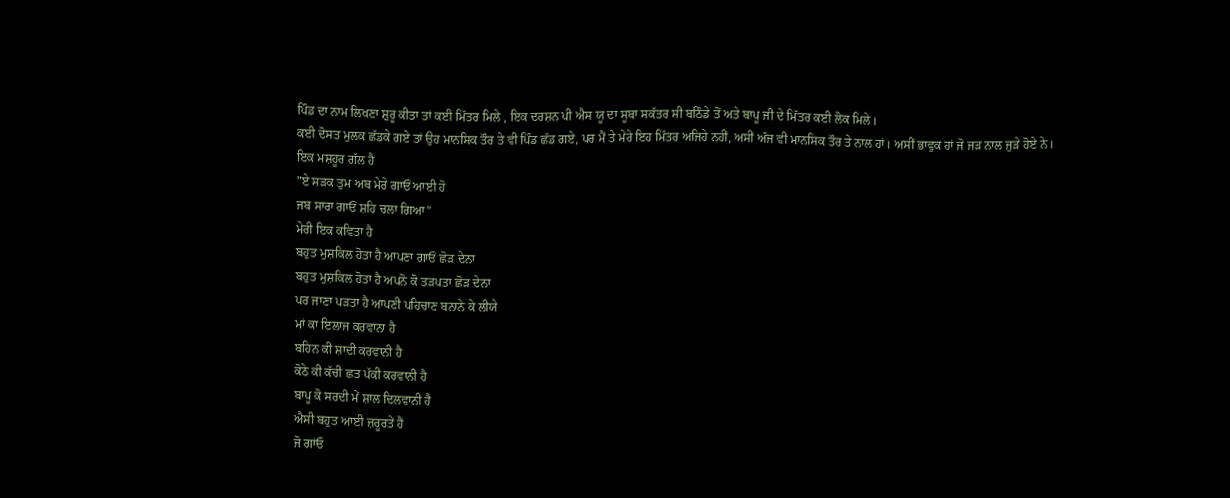ਪਿੰਡ ਦਾ ਨਾਮ ਲਿਖਣਾ ਸ਼ੁਰੂ ਕੀਤਾ ਤਾਂ ਕਈ ਮਿੱਤਰ ਮਿਲੇ , ਇਕ ਦਰਸ਼ਨ ਪੀ ਐਸ ਯੂ ਦਾ ਸੂਬਾ ਸਕੱਤਰ ਸੀ ਬਠਿੰਡੇ ਤੋਂ ਅਤੇ ਬਾਪੂ ਜੀ ਦੇ ਮਿੱਤਰ ਕਈ ਲੋਕ ਮਿਲੇ।
ਕਈ ਦੋਸਤ ਮੁਲਕ ਛੱਡਕੇ ਗਏ ਤਾਂ ਉਹ ਮਾਨਸਿਕ ਤੌਰ ਤੇ ਵੀ ਪਿੰਡ ਛੱਡ ਗਏ, ਪਰ ਮੈਂ ਤੇ ਮੇਰੇ ਇਹ ਮਿੱਤਰ ਅਜਿਹੇ ਨਹੀਂ, ਅਸੀਂ ਅੱਜ ਵੀ ਮਾਨਸਿਕ ਤੌਰ ਤੇ ਨਾਲ ਹਾਂ। ਅਸੀਂ ਭਾਵੁਕ ਹਾਂ ਜੋ ਜਡ਼ ਨਾਲ ਜੁੜੇ ਹੋਏ ਨੇ।
ਇਕ ਮਸ਼ਹੂਰ ਗੱਲ ਹੈ
"ਏ ਸੜਕ ਤੁਮ ਅਬ ਮੇਰੇ ਗਾਓਂ ਆਈ ਹੋ
ਜਬ ਸਾਰਾ ਗਾਓਂ ਸ਼ਹਿ ਚਲਾ ਗਿਆ"
ਮੇਰੀ ਇਕ ਕਵਿਤਾ ਹੈ
ਬਹੁਤ ਮੁਸ਼ਕਿਲ ਹੋਤਾ ਹੈ ਆਪਣਾ ਗਾਓਂ ਛੋੜ ਦੇਨਾ
ਬਹੁਤ ਮੁਸ਼ਕਿਲ ਹੋਤਾ ਹੈ ਅਪਨੋ ਕੋ ਤੜਪਤਾ ਛੋੜ ਦੇਨਾ
ਪਰ ਜਾਣਾ ਪੜਤਾ ਹੈ ਆਪਣੀ ਪਹਿਚਾਣ ਬਨਾਨੇ ਕੇ ਲੀਯੇ
ਮਾਂ ਕਾ ਇਲਾਜ ਕਰਵਾਨਾ ਹੈ
ਬਹਿਨ ਕੀ ਸ਼ਾਦੀ ਕਰਵਾਨੀ ਹੈ
ਕੋਠੇ ਕੀ ਕੱਚੀ ਛਤ ਪੱਕੀ ਕਰਵਾਨੀ ਹੈ
ਬਾਪੂ ਕੋ ਸਰਦੀ ਮੇਂ ਸ਼ਾਲ ਦਿਲਵਾਨੀ ਹੈ
ਐਸੀ ਬਹੁਤ ਆਈ ਜ਼ਰੂਰਤੇਂ ਹੈਂ
ਜੋ ਗਾਂਓ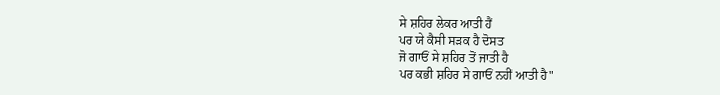ਸੇ ਸ਼ਹਿਰ ਲੇਕਰ ਆਤੀ ਹੈਂ
ਪਰ ਯੇ ਕੈਸੀ ਸੜਕ ਹੈ ਦੋਸਤ
ਜੋ ਗਾਓਂ ਸੇ ਸ਼ਹਿਰ ਤੋਂ ਜਾਤੀ ਹੈ
ਪਰ ਕਭੀ ਸ਼ਹਿਰ ਸੇ ਗਾਓਂ ਨਹੀਂ ਆਤੀ ਹੈ"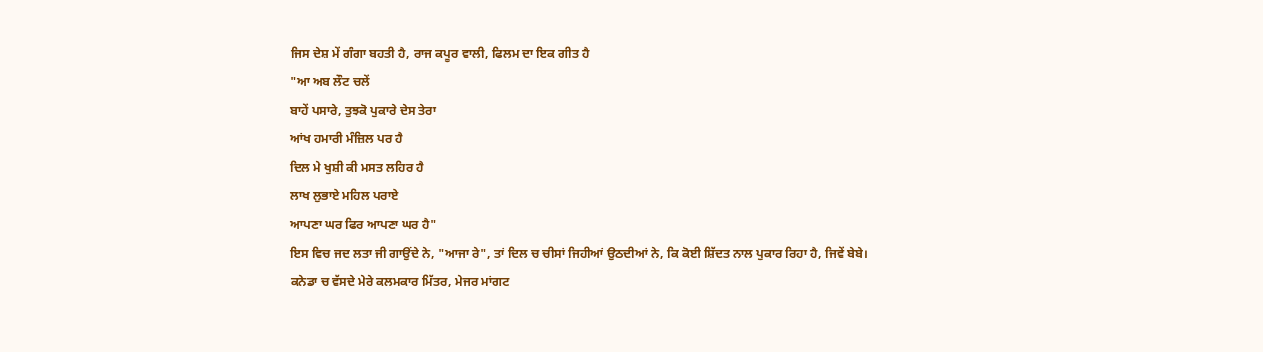ਜਿਸ ਦੇਸ਼ ਮੇਂ ਗੰਗਾ ਬਹਤੀ ਹੈ, ਰਾਜ ਕਪੂਰ ਵਾਲੀ, ਫਿਲਮ ਦਾ ਇਕ ਗੀਤ ਹੈ
"ਆ ਅਬ ਲੌਟ ਚਲੇਂ
ਬਾਹੇਂ ਪਸਾਰੇ, ਤੁਝਕੋ ਪੁਕਾਰੇ ਦੇਸ ਤੇਰਾ
ਆਂਖ ਹਮਾਰੀ ਮੰਜ਼ਿਲ ਪਰ ਹੈ
ਦਿਲ ਮੇ ਖੁਸ਼ੀ ਕੀ ਮਸਤ ਲਹਿਰ ਹੈ
ਲਾਖ ਲੁਭਾਏ ਮਹਿਲ ਪਰਾਏ
ਆਪਣਾ ਘਰ ਫਿਰ ਆਪਣਾ ਘਰ ਹੈ"
ਇਸ ਵਿਚ ਜਦ ਲਤਾ ਜੀ ਗਾਉਂਦੇ ਨੇ, "ਆਜਾ ਰੇ", ਤਾਂ ਦਿਲ ਚ ਚੀਸਾਂ ਜਿਹੀਆਂ ਉਠਦੀਆਂ ਨੇ, ਕਿ ਕੋਈ ਸ਼ਿੱਦਤ ਨਾਲ ਪੁਕਾਰ ਰਿਹਾ ਹੈ, ਜਿਵੇਂ ਬੇਬੇ।
ਕਨੇਡਾ ਚ ਵੱਸਦੇ ਮੇਰੇ ਕਲਮਕਾਰ ਮਿੱਤਰ, ਮੇਜਰ ਮਾਂਗਟ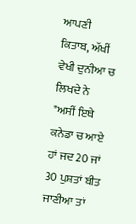ਆਪਣੀ ਕਿਤਾਬ, ਅੱਖੀਂ ਵੇਖੀ ਦੁਨੀਆ ਚ ਲਿਖਦੇ ਨੇ
"ਅਸੀਂ ਇਥੇ ਕਨੇਡਾ ਚ ਆਏ ਹਾਂ ਜਦ 20 ਜਾਂ 30 ਪੁਸ਼ਤਾਂ ਬੀਤ ਜਾਣੀਆ ਤਾਂ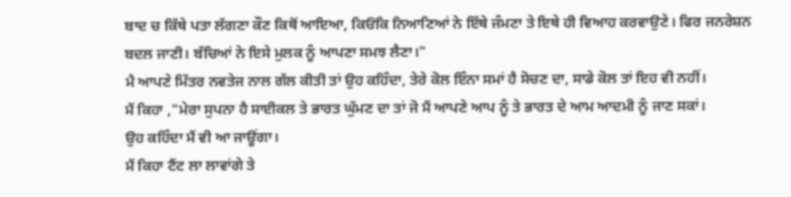ਬਾਦ ਚ ਕਿੱਥੇ ਪਤਾ ਲੱਗਣਾ ਕੌਣ ਕਿਥੋਂ ਆਇਆ, ਕਿਓਂਕਿ ਨਿਆਣਿਆਂ ਨੇ ਇੱਥੇ ਜੰਮਣਾ ਤੇ ਇਥੇ ਹੀ ਵਿਆਹ ਕਰਵਾਉਣੇ। ਫਿਰ ਜਨਰੇਸ਼ਨ ਬਦਲ ਜਾਣੀ। ਬੱਚਿਆਂ ਨੇ ਇਸੇ ਮੁਲਕ ਨੂੰ ਆਪਣਾ ਸਮਝ ਲੈਣਾ।"
ਮੈ ਆਪਣੇ ਮਿੱਤਰ ਨਵਤੇਜ ਨਾਲ ਗੱਲ ਕੀਤੀ ਤਾਂ ਉਹ ਕਹਿੰਦਾ, ਤੇਰੇ ਕੋਲ ਇੰਨਾ ਸਮਾਂ ਹੈ ਸੋਚਣ ਦਾ, ਸਾਡੇ ਕੋਲ ਤਾਂ ਇਹ ਵੀ ਨਹੀਂ।
ਮੈਂ ਕਿਹਾ ,"ਮੇਰਾ ਸੁਪਨਾ ਹੈ ਸਾਈਕਲ ਤੇ ਭਾਰਤ ਘੁੱਮਣ ਦਾ ਤਾਂ ਜੋ ਮੈਂ ਆਪਣੇ ਆਪ ਨੂੰ ਤੇ ਭਾਰਤ ਦੇ ਆਮ ਆਦਮੀ ਨੂੰ ਜਾਣ ਸਕਾਂ।
ਉਹ ਕਹਿੰਦਾ ਮੈਂ ਵੀ ਆ ਜਾਊਂਗਾ।
ਮੈਂ ਕਿਹਾ ਟੈਂਟ ਲਾ ਲਾਵਾਂਗੇ ਤੇ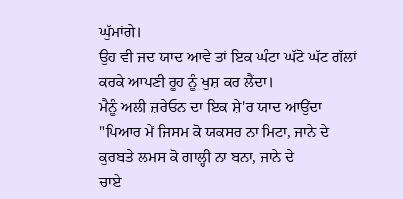ਘੁੱਮਾਂਗੇ।
ਉਹ ਵੀ ਜਦ ਯਾਦ ਆਵੇ ਤਾਂ ਇਕ ਘੰਟਾ ਘੱਟੋ ਘੱਟ ਗੱਲਾਂ ਕਰਕੇ ਆਪਣੀ ਰੂਹ ਨੂੰ ਖੁਸ਼ ਕਰ ਲੈਂਦਾ।
ਮੈਨੂੰ ਅਲੀ ਜ਼ਰੇਓਨ ਦਾ ਇਕ ਸ਼ੇ'ਰ ਯਾਦ ਆਉਂਦਾ
"ਪਿਆਰ ਮੇਂ ਜਿਸਮ ਕੋ ਯਕਸਰ ਨਾ ਮਿਟਾ, ਜਾਨੇ ਦੇ
ਕੁਰਬਤੇ ਲਮਸ ਕੋ ਗਾਲ੍ਹੀ ਨਾ ਬਨਾ, ਜਾਨੇ ਦੇ
ਚਾਏ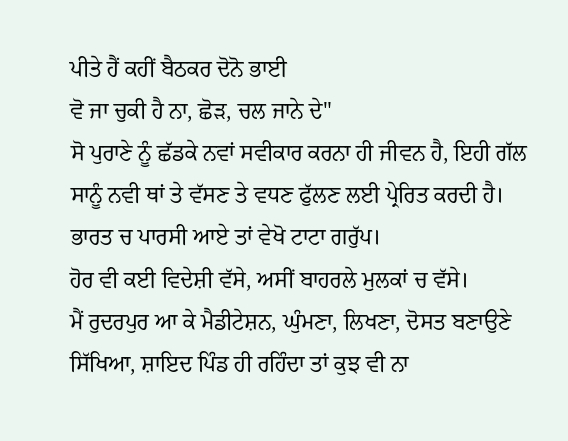ਪੀਤੇ ਹੈਂ ਕਹੀਂ ਬੈਠਕਰ ਦੋਨੋ ਭਾਈ
ਵੋ ਜਾ ਚੁਕੀ ਹੈ ਨਾ, ਛੋੜ, ਚਲ ਜਾਨੇ ਦੇ"
ਸੋ ਪੁਰਾਣੇ ਨੂੰ ਛੱਡਕੇ ਨਵਾਂ ਸਵੀਕਾਰ ਕਰਨਾ ਹੀ ਜੀਵਨ ਹੈ, ਇਹੀ ਗੱਲ ਸਾਨੂੰ ਨਵੀ ਥਾਂ ਤੇ ਵੱਸਣ ਤੇ ਵਧਣ ਫੁੱਲਣ ਲਈ ਪ੍ਰੇਰਿਤ ਕਰਦੀ ਹੈ।
ਭਾਰਤ ਚ ਪਾਰਸੀ ਆਏ ਤਾਂ ਵੇਖੋ ਟਾਟਾ ਗਰੁੱਪ।
ਹੋਰ ਵੀ ਕਈ ਵਿਦੇਸ਼ੀ ਵੱਸੇ, ਅਸੀਂ ਬਾਹਰਲੇ ਮੁਲਕਾਂ ਚ ਵੱਸੇ।
ਮੈਂ ਰੁਦਰਪੁਰ ਆ ਕੇ ਮੈਡੀਟੇਸ਼ਨ, ਘੁੰਮਣਾ, ਲਿਖਣਾ, ਦੋਸਤ ਬਣਾਉਣੇ ਸਿੱਖਿਆ, ਸ਼ਾਇਦ ਪਿੰਡ ਹੀ ਰਹਿੰਦਾ ਤਾਂ ਕੁਝ ਵੀ ਨਾ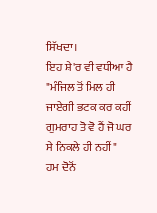ਸਿੱਖਦਾ।
ਇਹ ਸ਼ੇ'ਰ ਵੀ ਵਧੀਆ ਹੈ
"ਮੰਜਿਲ ਤੋਂ ਮਿਲ ਹੀ ਜਾਏਗੀ ਭਟਕ ਕਰ ਕਹੀਂ
ਗੁਮਰਾਹ ਤੋ ਵੋ ਹੈਂ ਜੋ ਘਰ ਸੇ ਨਿਕਲੇ ਹੀ ਨਹੀਂ"
ਹਮ ਦੋਨੋਂ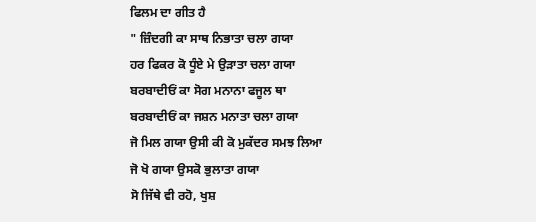ਫਿਲਮ ਦਾ ਗੀਤ ਹੈ
" ਜ਼ਿੰਦਗੀ ਕਾ ਸਾਥ ਨਿਭਾਤਾ ਚਲਾ ਗਯਾ
ਹਰ ਫਿਕਰ ਕੋ ਧੂੰਏ ਮੇ ਉੜਾਤਾ ਚਲਾ ਗਯਾ
ਬਰਬਾਦੀਓਂ ਕਾ ਸੋਗ ਮਨਾਨਾ ਫਜੂਲ ਥਾ
ਬਰਬਾਦੀਓਂ ਕਾ ਜਸ਼ਨ ਮਨਾਤਾ ਚਲਾ ਗਯਾ
ਜੋ ਮਿਲ ਗਯਾ ਉਸੀ ਕੀ ਕੋ ਮੁਕੱਦਰ ਸਮਝ ਲਿਆ
ਜੋ ਖੋ ਗਯਾ ਉਸਕੋ ਭੁਲਾਤਾ ਗਯਾ
ਸੋ ਜਿੱਥੇ ਵੀ ਰਹੋ, ਖੁਸ਼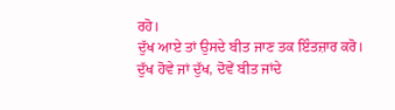ਰਹੋ।
ਦੁੱਖ ਆਏ ਤਾਂ ਉਸਦੇ ਬੀਤ ਜਾਣ ਤਕ ਇੰਤਜ਼ਾਰ ਕਰੋ।
ਦੁੱਖ ਹੋਵੇ ਜਾਂ ਦੁੱਖ, ਦੋਵੇਂ ਬੀਤ ਜਾਂਦੇ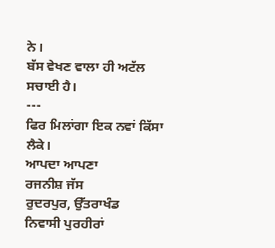ਨੇ।
ਬੱਸ ਵੇਖਣ ਵਾਲਾ ਹੀ ਅਟੱਲ ਸਚਾਈ ਹੈ।
---
ਫਿਰ ਮਿਲਾਂਗਾ ਇਕ ਨਵਾਂ ਕਿੱਸਾ ਲੈਕੇ।
ਆਪਦਾ ਆਪਣਾ
ਰਜਨੀਸ਼ ਜੱਸ
ਰੁਦਰਪੁਰ, ਉੱਤਰਾਖੰਡ
ਨਿਵਾਸੀ ਪੁਰਹੀਰਾਂ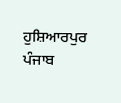ਹੁਸ਼ਿਆਰਪੁਰ
ਪੰਜਾਬ